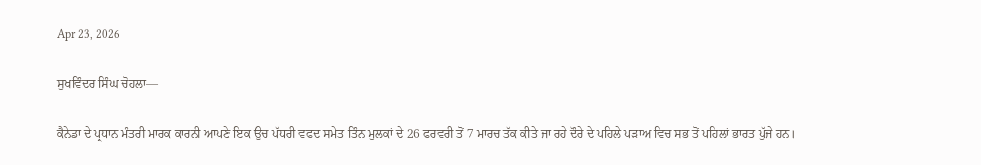Apr 23, 2026

ਸੁਖਵਿੰਦਰ ਸਿੰਘ ਚੋਹਲਾ—

ਕੈਨੇਡਾ ਦੇ ਪ੍ਰਧਾਨ ਮੰਤਰੀ ਮਾਰਕ ਕਾਰਨੀ ਆਪਣੇ ਇਕ ਉਚ ਪੱਧਰੀ ਵਫਦ ਸਮੇਤ ਤਿੰਨ ਮੁਲਕਾਂ ਦੇ 26 ਫਰਵਰੀ ਤੋਂ 7 ਮਾਰਚ ਤੱਕ ਕੀਤੇ ਜਾ ਰਹੇ ਦੌਰੇ ਦੇ ਪਹਿਲੇ ਪੜਾਅ ਵਿਚ ਸਭ ਤੋਂ ਪਹਿਲਾਂ ਭਾਰਤ ਪੁੱਜੇ ਹਨ।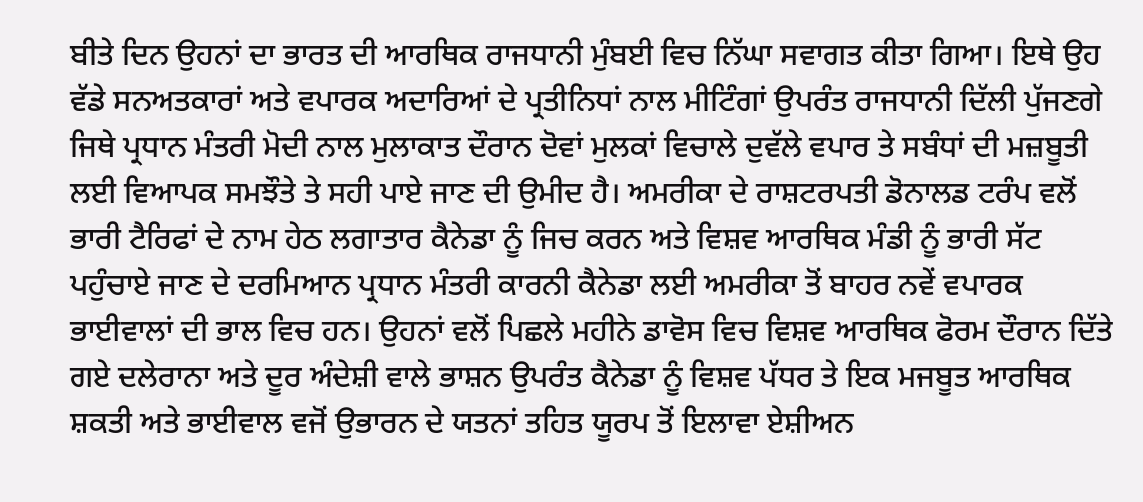ਬੀਤੇ ਦਿਨ ਉਹਨਾਂ ਦਾ ਭਾਰਤ ਦੀ ਆਰਥਿਕ ਰਾਜਧਾਨੀ ਮੁੰਬਈ ਵਿਚ ਨਿੱਘਾ ਸਵਾਗਤ ਕੀਤਾ ਗਿਆ। ਇਥੇ ਉਹ ਵੱਡੇ ਸਨਅਤਕਾਰਾਂ ਅਤੇ ਵਪਾਰਕ ਅਦਾਰਿਆਂ ਦੇ ਪ੍ਰਤੀਨਿਧਾਂ ਨਾਲ ਮੀਟਿੰਗਾਂ ਉਪਰੰਤ ਰਾਜਧਾਨੀ ਦਿੱਲੀ ਪੁੱਜਣਗੇ ਜਿਥੇ ਪ੍ਰਧਾਨ ਮੰਤਰੀ ਮੋਦੀ ਨਾਲ ਮੁਲਾਕਾਤ ਦੌਰਾਨ ਦੋਵਾਂ ਮੁਲਕਾਂ ਵਿਚਾਲੇ ਦੁਵੱਲੇ ਵਪਾਰ ਤੇ ਸਬੰਧਾਂ ਦੀ ਮਜ਼ਬੂਤੀ ਲਈ ਵਿਆਪਕ ਸਮਝੌਤੇ ਤੇ ਸਹੀ ਪਾਏ ਜਾਣ ਦੀ ਉਮੀਦ ਹੈ। ਅਮਰੀਕਾ ਦੇ ਰਾਸ਼ਟਰਪਤੀ ਡੋਨਾਲਡ ਟਰੰਪ ਵਲੋਂ ਭਾਰੀ ਟੈਰਿਫਾਂ ਦੇ ਨਾਮ ਹੇਠ ਲਗਾਤਾਰ ਕੈਨੇਡਾ ਨੂੰ ਜਿਚ ਕਰਨ ਅਤੇ ਵਿਸ਼ਵ ਆਰਥਿਕ ਮੰਡੀ ਨੂੰ ਭਾਰੀ ਸੱਟ ਪਹੁੰਚਾਏ ਜਾਣ ਦੇ ਦਰਮਿਆਨ ਪ੍ਰਧਾਨ ਮੰਤਰੀ ਕਾਰਨੀ ਕੈਨੇਡਾ ਲਈ ਅਮਰੀਕਾ ਤੋਂ ਬਾਹਰ ਨਵੇਂ ਵਪਾਰਕ ਭਾਈਵਾਲਾਂ ਦੀ ਭਾਲ ਵਿਚ ਹਨ। ਉਹਨਾਂ ਵਲੋਂ ਪਿਛਲੇ ਮਹੀਨੇ ਡਾਵੋਸ ਵਿਚ ਵਿਸ਼ਵ ਆਰਥਿਕ ਫੋਰਮ ਦੌਰਾਨ ਦਿੱਤੇ ਗਏ ਦਲੇਰਾਨਾ ਅਤੇ ਦੂਰ ਅੰਦੇਸ਼ੀ ਵਾਲੇ ਭਾਸ਼ਨ ਉਪਰੰਤ ਕੈਨੇਡਾ ਨੂੰ ਵਿਸ਼ਵ ਪੱਧਰ ਤੇ ਇਕ ਮਜਬੂਤ ਆਰਥਿਕ ਸ਼ਕਤੀ ਅਤੇ ਭਾਈਵਾਲ ਵਜੋਂ ਉਭਾਰਨ ਦੇ ਯਤਨਾਂ ਤਹਿਤ ਯੂਰਪ ਤੋਂ ਇਲਾਵਾ ਏਸ਼ੀਅਨ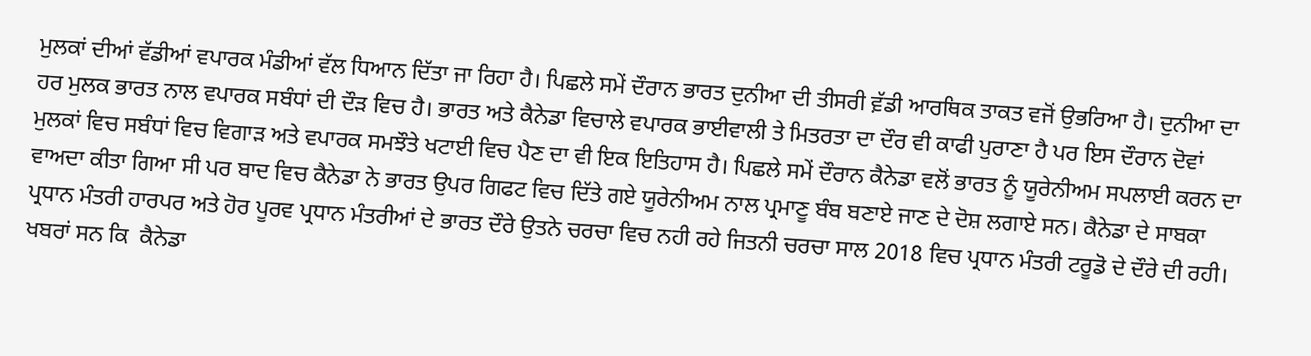ਮੁਲਕਾਂ ਦੀਆਂ ਵੱਡੀਆਂ ਵਪਾਰਕ ਮੰਡੀਆਂ ਵੱਲ ਧਿਆਨ ਦਿੱਤਾ ਜਾ ਰਿਹਾ ਹੈ। ਪਿਛਲੇ ਸਮੇਂ ਦੌਰਾਨ ਭਾਰਤ ਦੁਨੀਆ ਦੀ ਤੀਸਰੀ ਵ਼ੱਡੀ ਆਰਥਿਕ ਤਾਕਤ ਵਜੋਂ ਉਭਰਿਆ ਹੈ। ਦੁਨੀਆ ਦਾ ਹਰ ਮੁਲਕ ਭਾਰਤ ਨਾਲ ਵਪਾਰਕ ਸਬੰਧਾਂ ਦੀ ਦੌੜ ਵਿਚ ਹੈ। ਭਾਰਤ ਅਤੇ ਕੈਨੇਡਾ ਵਿਚਾਲੇ ਵਪਾਰਕ ਭਾਈਵਾਲੀ ਤੇ ਮਿਤਰਤਾ ਦਾ ਦੌਰ ਵੀ ਕਾਫੀ ਪੁਰਾਣਾ ਹੈ ਪਰ ਇਸ ਦੌਰਾਨ ਦੋਵਾਂ ਮੁਲਕਾਂ ਵਿਚ ਸਬੰਧਾਂ ਵਿਚ ਵਿਗਾੜ ਅਤੇ ਵਪਾਰਕ ਸਮਝੌਤੇ ਖਟਾਈ ਵਿਚ ਪੈਣ ਦਾ ਵੀ ਇਕ ਇਤਿਹਾਸ ਹੈ। ਪਿਛਲੇ ਸਮੇਂ ਦੌਰਾਨ ਕੈਨੇਡਾ ਵਲੋਂ ਭਾਰਤ ਨੂੰ ਯੂਰੇਨੀਅਮ ਸਪਲਾਈ ਕਰਨ ਦਾ ਵਾਅਦਾ ਕੀਤਾ ਗਿਆ ਸੀ ਪਰ ਬਾਦ ਵਿਚ ਕੈਨੇਡਾ ਨੇ ਭਾਰਤ ਉਪਰ ਗਿਫਟ ਵਿਚ ਦਿੱਤੇ ਗਏ ਯੂਰੇਨੀਅਮ ਨਾਲ ਪ੍ਰਮਾਣੂ ਬੰਬ ਬਣਾਏ ਜਾਣ ਦੇ ਦੋਸ਼ ਲਗਾਏ ਸਨ। ਕੈਨੇਡਾ ਦੇ ਸਾਬਕਾ ਪ੍ਰਧਾਨ ਮੰਤਰੀ ਹਾਰਪਰ ਅਤੇ ਹੋਰ ਪੂਰਵ ਪ੍ਰਧਾਨ ਮੰਤਰੀਆਂ ਦੇ ਭਾਰਤ ਦੌਰੇ ਉਤਨੇ ਚਰਚਾ ਵਿਚ ਨਹੀ ਰਹੇ ਜਿਤਨੀ ਚਰਚਾ ਸਾਲ 2018 ਵਿਚ ਪ੍ਰਧਾਨ ਮੰਤਰੀ ਟਰੂਡੋ ਦੇ ਦੌਰੇ ਦੀ ਰਹੀ। ਖਬਰਾਂ ਸਨ ਕਿ  ਕੈਨੇਡਾ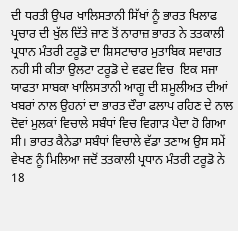ਦੀ ਧਰਤੀ ਉਪਰ ਖਾਲਿਸਤਾਨੀ ਸਿੱਖਾਂ ਨੂੰ ਭਾਰਤ ਖਿਲਾਫ ਪ੍ਰਚਾਰ ਦੀ ਖੁੱਲ ਦਿੱਤੇ ਜਾਣ ਤੋਂ ਨਾਰਾਜ਼ ਭਾਰਤ ਨੇ ਤਤਕਾਲੀ ਪ੍ਰਧਾਨ ਮੰਤਰੀ ਟਰੂਡੋ ਦਾ ਸ਼ਿਸਟਾਚਾਰ ਮੁਤਾਬਿਕ ਸਵਾਗਤ ਨਹੀ ਸੀ ਕੀਤਾ ਉਲਟਾ ਟਰੂਡੋ ਦੇ ਵਫਦ ਵਿਚ  ਇਕ ਸਜਾ ਯਾਫਤਾ ਸਾਬਕਾ ਖਾਲਿਸਤਾਨੀ ਆਗੂ ਦੀ ਸ਼ਮੂਲੀਅਤ ਦੀਆਂ ਖਬਰਾਂ ਨਾਲ ਉਹਨਾਂ ਦਾ ਭਾਰਤ ਦੌਰਾ ਫਲਾਪ ਰਹਿਣ ਦੇ ਨਾਲ ਦੋਵਾਂ ਮੁਲਕਾਂ ਵਿਚਾਲੇ ਸਬੰਧਾਂ ਵਿਚ ਵਿਗਾੜ ਪੈਦਾ ਹੋ ਗਿਆ ਸੀ। ਭਾਰਤ ਕੈਨੇਡਾ ਸਬੰਧਾਂ ਵਿਚਾਲੇ ਵੱਡਾ ਤਣਾਅ ਉਸ ਸਮੇਂ ਵੇਖਣ ਨੂੰ ਮਿਲਿਆ ਜਦੋਂ ਤਤਕਾਲੀ ਪ੍ਰਧਾਨ ਮੰਤਰੀ ਟਰੂਡੋ ਨੇ 18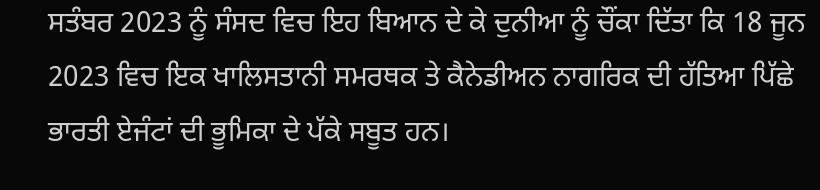ਸਤੰਬਰ 2023 ਨੂੰ ਸੰਸਦ ਵਿਚ ਇਹ ਬਿਆਨ ਦੇ ਕੇ ਦੁਨੀਆ ਨੂੰ ਚੌਂਕਾ ਦਿੱਤਾ ਕਿ 18 ਜੂਨ 2023 ਵਿਚ ਇਕ ਖਾਲਿਸਤਾਨੀ ਸਮਰਥਕ ਤੇ ਕੈਨੇਡੀਅਨ ਨਾਗਰਿਕ ਦੀ ਹੱਤਿਆ ਪਿੱਛੇ ਭਾਰਤੀ ਏਜੰਟਾਂ ਦੀ ਭੂਮਿਕਾ ਦੇ ਪੱਕੇ ਸਬੂਤ ਹਨ।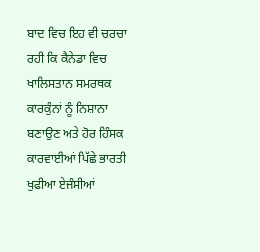ਬਾਦ ਵਿਚ ਇਹ ਵੀ ਚਰਚਾ ਰਹੀ ਕਿ ਕੈਨੇਡਾ ਵਿਚ ਖਾਲਿਸਤਾਨ ਸਮਰਥਕ ਕਾਰਕੁੰਨਾਂ ਨੂੰ ਨਿਸ਼ਾਨਾ ਬਣਾਉਣ ਅਤੇ ਹੋਰ ਹਿੰਸਕ ਕਾਰਵਾਈਆਂ ਪਿੱਛੇ ਭਾਰਤੀ ਖੁਫੀਆ ਏਜੰਸੀਆਂ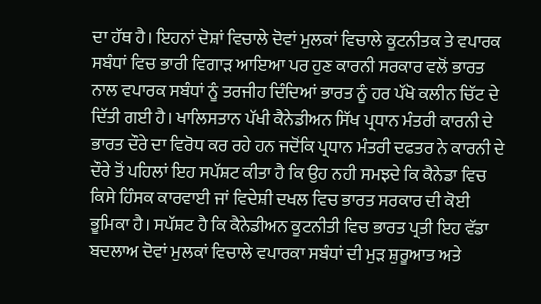ਦਾ ਹੱਥ ਹੈ। ਇਹਨਾਂ ਦੋਸ਼ਾਂ ਵਿਚਾਲੇ ਦੋਵਾਂ ਮੁਲਕਾਂ ਵਿਚਾਲੇ ਕੂਟਨੀਤਕ ਤੇ ਵਪਾਰਕ ਸਬੰਧਾਂ ਵਿਚ ਭਾਰੀ ਵਿਗਾੜ ਆਇਆ ਪਰ ਹੁਣ ਕਾਰਨੀ ਸਰਕਾਰ ਵਲੋਂ ਭਾਰਤ ਨਾਲ ਵਪਾਰਕ ਸਬੰਧਾਂ ਨੂੰ ਤਰਜੀਹ ਦਿੰਦਿਆਂ ਭਾਰਤ ਨੂੰ ਹਰ ਪੱਖੋ ਕਲੀਨ ਚਿੱਟ ਦੇ ਦਿੱਤੀ ਗਈ ਹੈ। ਖਾਲਿਸਤਾਨ ਪੱਖੀ ਕੈਨੇਡੀਅਨ ਸਿੱਖ ਪ੍ਰਧਾਨ ਮੰਤਰੀ ਕਾਰਨੀ ਦੇ ਭਾਰਤ ਦੌਰੇ ਦਾ ਵਿਰੋਧ ਕਰ ਰਹੇ ਹਨ ਜਦੋਂਕਿ ਪ੍ਰਧਾਨ ਮੰਤਰੀ ਦਫਤਰ ਨੇ ਕਾਰਨੀ ਦੇ ਦੌਰੇ ਤੋਂ ਪਹਿਲਾਂ ਇਹ ਸਪੱਸ਼ਟ ਕੀਤਾ ਹੈ ਕਿ ਉਹ ਨਹੀ ਸਮਝਦੇ ਕਿ ਕੈਨੇਡਾ ਵਿਚ ਕਿਸੇ ਹਿੰਸਕ ਕਾਰਵਾਈ ਜਾਂ ਵਿਦੇਸ਼ੀ ਦਖਲ ਵਿਚ ਭਾਰਤ ਸਰਕਾਰ ਦੀ ਕੋਈ ਭੂਮਿਕਾ ਹੈ। ਸਪੱਸ਼ਟ ਹੈ ਕਿ ਕੈਨੇਡੀਅਨ ਕੂਟਨੀਤੀ ਵਿਚ ਭਾਰਤ ਪ੍ਰਤੀ ਇਹ ਵੱਡਾ ਬਦਲਾਅ ਦੋਵਾਂ ਮੁਲਕਾਂ ਵਿਚਾਲੇ ਵਪਾਰਕਾ ਸਬੰਧਾਂ ਦੀ ਮੁੜ ਸ਼ੁਰੂਆਤ ਅਤੇ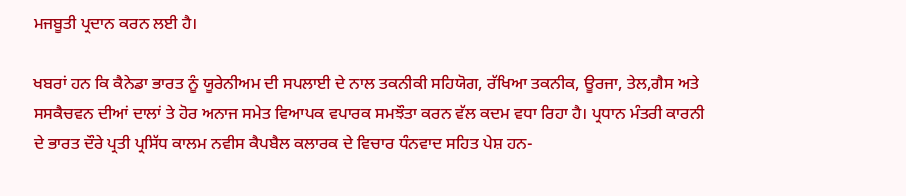ਮਜਬੂਤੀ ਪ੍ਰਦਾਨ ਕਰਨ ਲਈ ਹੈ।

ਖਬਰਾਂ ਹਨ ਕਿ ਕੈਨੇਡਾ ਭਾਰਤ ਨੂੰ ਯੂਰੇਨੀਅਮ ਦੀ ਸਪਲਾਈ ਦੇ ਨਾਲ ਤਕਨੀਕੀ ਸਹਿਯੋਗ, ਰੱਖਿਆ ਤਕਨੀਕ, ਊਰਜਾ, ਤੇਲ,ਗੈਸ ਅਤੇ ਸਸਕੈਚਵਨ ਦੀਆਂ ਦਾਲਾਂ ਤੇ ਹੋਰ ਅਨਾਜ ਸਮੇਤ ਵਿਆਪਕ ਵਪਾਰਕ ਸਮਝੌਤਾ ਕਰਨ ਵੱਲ ਕਦਮ ਵਧਾ ਰਿਹਾ ਹੈ। ਪ੍ਰਧਾਨ ਮੰਤਰੀ ਕਾਰਨੀ ਦੇ ਭਾਰਤ ਦੌਰੇ ਪ੍ਰਤੀ ਪ੍ਰਸਿੱਧ ਕਾਲਮ ਨਵੀਸ ਕੈਪਬੈਲ ਕਲਾਰਕ ਦੇ ਵਿਚਾਰ ਧੰਨਵਾਦ ਸਹਿਤ ਪੇਸ਼ ਹਨ-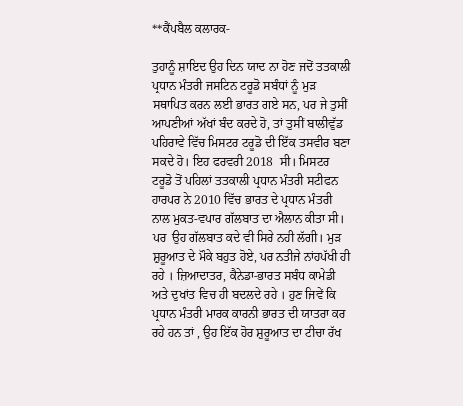**ਕੈਂਪਬੈਲ ਕਲਾਰਕ-

ਤੁਹਾਨੂੰ ਸ਼ਾਇਦ ਉਹ ਦਿਨ ਯਾਦ ਨਾ ਹੋਣ ਜਦੋਂ ਤਤਕਾਲੀ ਪ੍ਰਧਾਨ ਮੰਤਰੀ ਜਸਟਿਨ ਟਰੂਡੋ ਸਬੰਧਾਂ ਨੂੰ ਮੁੜ ਸਥਾਪਿਤ ਕਰਨ ਲਈ ਭਾਰਤ ਗਏ ਸਨ, ਪਰ ਜੇ ਤੁਸੀਂ ਆਪਣੀਆਂ ਅੱਖਾਂ ਬੰਦ ਕਰਦੇ ਹੋ, ਤਾਂ ਤੁਸੀਂ ਬਾਲੀਵੁੱਡ ਪਹਿਰਾਵੇ ਵਿੱਚ ਮਿਸਟਰ ਟਰੂਡੋ ਦੀ ਇੱਕ ਤਸਵੀਰ ਬਣਾ ਸਕਦੇ ਹੋ। ਇਹ ਫਰਵਰੀ 2018  ਸੀ। ਮਿਸਟਰ ਟਰੂਡੋ ਤੋਂ ਪਹਿਲਾਂ ਤਤਕਾਲੀ ਪ੍ਰਧਾਨ ਮੰਤਰੀ ਸਟੀਫਨ ਹਾਰਪਰ ਨੇ 2010 ਵਿੱਚ ਭਾਰਤ ਦੇ ਪ੍ਰਧਾਨ ਮੰਤਰੀ ਨਾਲ ਮੁਕਤ-ਵਪਾਰ ਗੱਲਬਾਤ ਦਾ ਐਲਾਨ ਕੀਤਾ ਸੀ। ਪਰ  ਉਹ ਗੱਲਬਾਤ ਕਦੇ ਵੀ ਸਿਰੇ ਨਹੀ ਲੱਗੀ। ਮੁੜ ਸ਼ੁਰੂਆਤ ਦੇ ਮੌਕੇ ਬਹੁਤ ਹੋਏ, ਪਰ ਨਤੀਜੇ ਨਾਂਹਪੱਖੀ ਹੀ ਰਹੇ । ਜ਼ਿਆਦਾਤਰ, ਕੈਨੇਡਾ-ਭਾਰਤ ਸਬੰਧ ਕਾਮੇਡੀ ਅਤੇ ਦੁਖਾਂਤ ਵਿਚ ਹੀ ਬਦਲਦੇ ਰਹੇ । ਹੁਣ ਜਿਵੇਂ ਕਿ ਪ੍ਰਧਾਨ ਮੰਤਰੀ ਮਾਰਕ ਕਾਰਨੀ ਭਾਰਤ ਦੀ ਯਾਤਰਾ ਕਰ ਰਹੇ ਹਨ ਤਾਂ , ਉਹ ਇੱਕ ਹੋਰ ਸ਼ੁਰੂਆਤ ਦਾ ਟੀਚਾ ਰੱਖ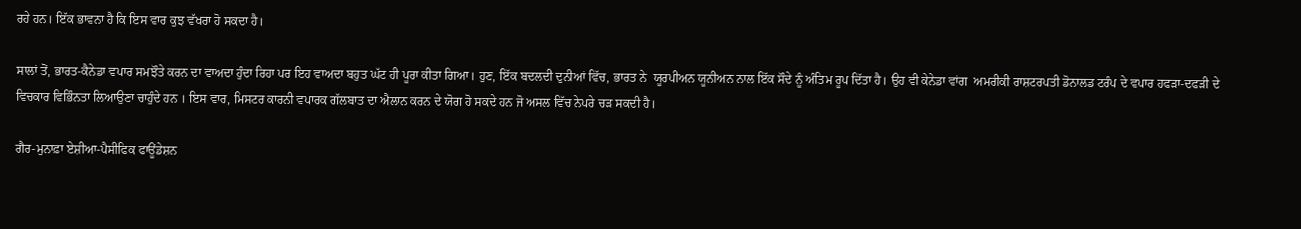ਰਹੇ ਹਨ। ਇੱਕ ਭਾਵਨਾ ਹੈ ਕਿ ਇਸ ਵਾਰ ਕੁਝ ਵੱਖਰਾ ਹੋ ਸਕਦਾ ਹੈ।

ਸਾਲਾਂ ਤੋਂ, ਭਾਰਤ-ਕੈਨੇਡਾ ਵਪਾਰ ਸਮਝੌਤੇ ਕਰਨ ਦਾ ਵਾਅਦਾ ਹੁੰਦਾ ਰਿਹਾ ਪਰ ਇਹ ਵਾਅਦਾ ਬਹੁਤ ਘੱਟ ਹੀ ਪੂਰਾ ਕੀਤਾ ਗਿਆ। ਹੁਣ, ਇੱਕ ਬਦਲਦੀ ਦੁਨੀਆਂ ਵਿੱਚ, ਭਾਰਤ ਨੇ  ਯੂਰਪੀਅਨ ਯੂਨੀਅਨ ਨਾਲ ਇੱਕ ਸੌਦੇ ਨੂੰ ਅੰਤਿਮ ਰੂਪ ਦਿੱਤਾ ਹੈ। ਉਹ ਵੀ ਕੇਨੇਡਾ ਵਾਂਗ  ਅਮਰੀਕੀ ਰਾਸ਼ਟਰਪਤੀ ਡੋਨਾਲਡ ਟਰੰਪ ਦੇ ਵਪਾਰ ਹਫੜਾ-ਦਫੜੀ ਦੇ ਵਿਚਕਾਰ ਵਿਭਿੰਨਤਾ ਲਿਆਉਣਾ ਚਾਹੁੰਦੇ ਹਨ । ਇਸ ਵਾਰ, ਮਿਸਟਰ ਕਾਰਨੀ ਵਪਾਰਕ ਗੱਲਬਾਤ ਦਾ ਐਲਾਨ ਕਰਨ ਦੇ ਯੋਗ ਹੋ ਸਕਦੇ ਹਨ ਜੋ ਅਸਲ ਵਿੱਚ ਨੇਪਰੇ ਚੜ ਸਕਦੀ ਹੈ।

ਗੈਰ-ਮੁਨਾਫ਼ਾ ਏਸ਼ੀਆ-ਪੈਸੀਫਿਕ ਫਾਊਂਡੇਸ਼ਨ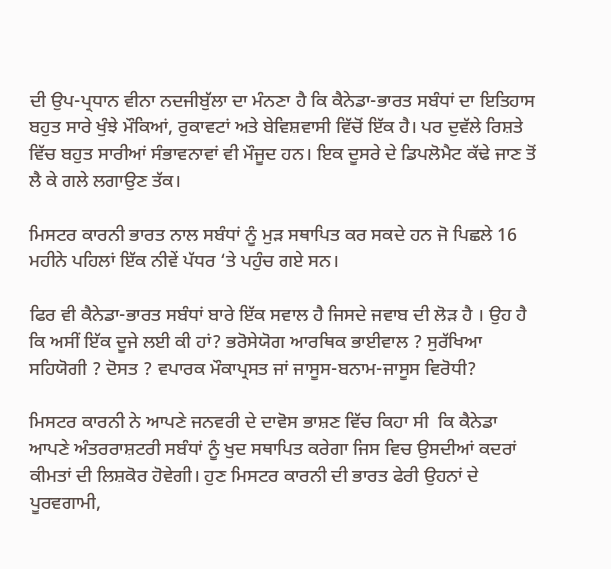ਦੀ ਉਪ-ਪ੍ਰਧਾਨ ਵੀਨਾ ਨਦਜੀਬੁੱਲਾ ਦਾ ਮੰਨਣਾ ਹੈ ਕਿ ਕੈਨੇਡਾ-ਭਾਰਤ ਸਬੰਧਾਂ ਦਾ ਇਤਿਹਾਸ ਬਹੁਤ ਸਾਰੇ ਖੁੰਝੇ ਮੌਕਿਆਂ, ਰੁਕਾਵਟਾਂ ਅਤੇ ਬੇਵਿਸ਼ਵਾਸੀ ਵਿੱਚੋਂ ਇੱਕ ਹੈ। ਪਰ ਦੁਵੱਲੇ ਰਿਸ਼ਤੇ ਵਿੱਚ ਬਹੁਤ ਸਾਰੀਆਂ ਸੰਭਾਵਨਾਵਾਂ ਵੀ ਮੌਜੂਦ ਹਨ। ਇਕ ਦੂਸਰੇ ਦੇ ਡਿਪਲੋਮੈਟ ਕੱਢੇ ਜਾਣ ਤੋਂ ਲੈ ਕੇ ਗਲੇ ਲਗਾਉਣ ਤੱਕ।

ਮਿਸਟਰ ਕਾਰਨੀ ਭਾਰਤ ਨਾਲ ਸਬੰਧਾਂ ਨੂੰ ਮੁੜ ਸਥਾਪਿਤ ਕਰ ਸਕਦੇ ਹਨ ਜੋ ਪਿਛਲੇ 16 ਮਹੀਨੇ ਪਹਿਲਾਂ ਇੱਕ ਨੀਵੇਂ ਪੱਧਰ ‘ਤੇ ਪਹੁੰਚ ਗਏ ਸਨ।

ਫਿਰ ਵੀ ਕੈਨੇਡਾ-ਭਾਰਤ ਸਬੰਧਾਂ ਬਾਰੇ ਇੱਕ ਸਵਾਲ ਹੈ ਜਿਸਦੇ ਜਵਾਬ ਦੀ ਲੋੜ ਹੈ । ਉਹ ਹੈ ਕਿ ਅਸੀਂ ਇੱਕ ਦੂਜੇ ਲਈ ਕੀ ਹਾਂ? ਭਰੋਸੇਯੋਗ ਆਰਥਿਕ ਭਾਈਵਾਲ ? ਸੁਰੱਖਿਆ ਸਹਿਯੋਗੀ ? ਦੋਸਤ ? ਵਪਾਰਕ ਮੌਕਾਪ੍ਰਸਤ ਜਾਂ ਜਾਸੂਸ-ਬਨਾਮ-ਜਾਸੂਸ ਵਿਰੋਧੀ?

ਮਿਸਟਰ ਕਾਰਨੀ ਨੇ ਆਪਣੇ ਜਨਵਰੀ ਦੇ ਦਾਵੋਸ ਭਾਸ਼ਣ ਵਿੱਚ ਕਿਹਾ ਸੀ  ਕਿ ਕੈਨੇਡਾ ਆਪਣੇ ਅੰਤਰਰਾਸ਼ਟਰੀ ਸਬੰਧਾਂ ਨੂੰ ਖੁਦ ਸਥਾਪਿਤ ਕਰੇਗਾ ਜਿਸ ਵਿਚ ਉਸਦੀਆਂ ਕਦਰਾਂ ਕੀਮਤਾਂ ਦੀ ਲਿਸ਼ਕੋਰ ਹੋਵੇਗੀ। ਹੁਣ ਮਿਸਟਰ ਕਾਰਨੀ ਦੀ ਭਾਰਤ ਫੇਰੀ ਉਹਨਾਂ ਦੇ  ਪੂਰਵਗਾਮੀ,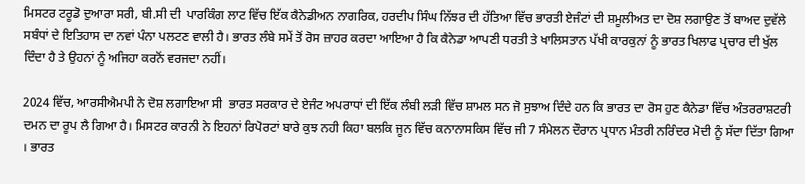ਮਿਸਟਰ ਟਰੂਡੋ ਦੁਆਰਾ ਸਰੀ, ਬੀ.ਸੀ ਦੀ  ਪਾਰਕਿੰਗ ਲਾਟ ਵਿੱਚ ਇੱਕ ਕੈਨੇਡੀਅਨ ਨਾਗਰਿਕ, ਹਰਦੀਪ ਸਿੰਘ ਨਿੱਝਰ ਦੀ ਹੱਤਿਆ ਵਿੱਚ ਭਾਰਤੀ ਏਜੰਟਾਂ ਦੀ ਸ਼ਮੂਲੀਅਤ ਦਾ ਦੋਸ਼ ਲਗਾਉਣ ਤੋਂ ਬਾਅਦ ਦੁਵੱਲੇ ਸਬੰਧਾਂ ਦੇ ਇਤਿਹਾਸ ਦਾ ਨਵਾਂ ਪੰਨਾ ਪਲਟਣ ਵਾਲੀ ਹੈ। ਭਾਰਤ ਲੰਬੇ ਸਮੇਂ ਤੋਂ ਰੋਸ ਜ਼ਾਹਰ ਕਰਦਾ ਆਇਆ ਹੈ ਕਿ ਕੈਨੇਡਾ ਆਪਣੀ ਧਰਤੀ ਤੇ ਖਾਲਿਸਤਾਨ ਪੱਖੀ ਕਾਰਕੁਨਾਂ ਨੂੰ ਭਾਰਤ ਖਿਲਾਫ ਪ੍ਰਚਾਰ ਦੀ ਖੁੱਲ ਦਿੰਦਾ ਹੈ ਤੇ ਉਹਨਾਂ ਨੂੰ ਅਜਿਹਾ ਕਰਨੋਂ ਵਰਜਦਾ ਨਹੀਂ।

2024 ਵਿੱਚ, ਆਰਸੀਐਮਪੀ ਨੇ ਦੋਸ਼ ਲਗਾਇਆ ਸੀ  ਭਾਰਤ ਸਰਕਾਰ ਦੇ ਏਜੰਟ ਅਪਰਾਧਾਂ ਦੀ ਇੱਕ ਲੰਬੀ ਲੜੀ ਵਿੱਚ ਸ਼ਾਮਲ ਸਨ ਜੋ ਸੁਝਾਅ ਦਿੰਦੇ ਹਨ ਕਿ ਭਾਰਤ ਦਾ ਰੋਸ ਹੁਣ ਕੈਨੇਡਾ ਵਿੱਚ ਅੰਤਰਰਾਸ਼ਟਰੀ ਦਮਨ ਦਾ ਰੂਪ ਲੈ ਗਿਆ ਹੈ। ਮਿਸਟਰ ਕਾਰਨੀ ਨੇ ਇਹਨਾਂ ਰਿਪੋਰਟਾਂ ਬਾਰੇ ਕੁਝ ਨਹੀ ਕਿਹਾ ਬਲਕਿ ਜੂਨ ਵਿੱਚ ਕਨਾਨਾਸਕਿਸ ਵਿੱਚ ਜੀ 7 ਸੰਮੇਲਨ ਦੌਰਾਨ ਪ੍ਰਧਾਨ ਮੰਤਰੀ ਨਰਿੰਦਰ ਮੋਦੀ ਨੂੰ ਸੱਦਾ ਦਿੱਤਾ ਗਿਆ । ਭਾਰਤ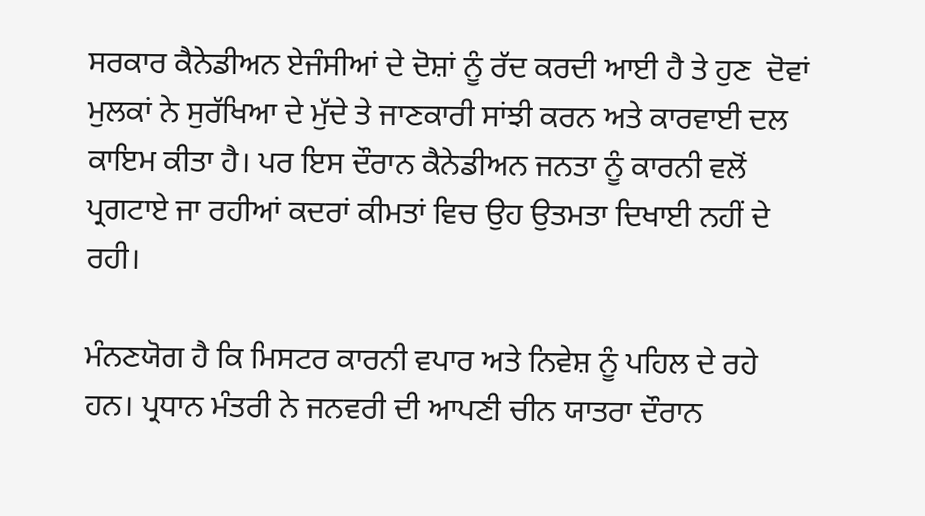ਸਰਕਾਰ ਕੈਨੇਡੀਅਨ ਏਜੰਸੀਆਂ ਦੇ ਦੋਸ਼ਾਂ ਨੂੰ ਰੱਦ ਕਰਦੀ ਆਈ ਹੈ ਤੇ ਹੁਣ  ਦੋਵਾਂ ਮੁਲਕਾਂ ਨੇ ਸੁਰੱਖਿਆ ਦੇ ਮੁੱਦੇ ਤੇ ਜਾਣਕਾਰੀ ਸਾਂਝੀ ਕਰਨ ਅਤੇ ਕਾਰਵਾਈ ਦਲ ਕਾਇਮ ਕੀਤਾ ਹੈ। ਪਰ ਇਸ ਦੌਰਾਨ ਕੈਨੇਡੀਅਨ ਜਨਤਾ ਨੂੰ ਕਾਰਨੀ ਵਲੋਂ ਪ੍ਰਗਟਾਏ ਜਾ ਰਹੀਆਂ ਕਦਰਾਂ ਕੀਮਤਾਂ ਵਿਚ ਉਹ ਉਤਮਤਾ ਦਿਖਾਈ ਨਹੀਂ ਦੇ ਰਹੀ।

ਮੰਨਣਯੋਗ ਹੈ ਕਿ ਮਿਸਟਰ ਕਾਰਨੀ ਵਪਾਰ ਅਤੇ ਨਿਵੇਸ਼ ਨੂੰ ਪਹਿਲ ਦੇ ਰਹੇ ਹਨ। ਪ੍ਰਧਾਨ ਮੰਤਰੀ ਨੇ ਜਨਵਰੀ ਦੀ ਆਪਣੀ ਚੀਨ ਯਾਤਰਾ ਦੌਰਾਨ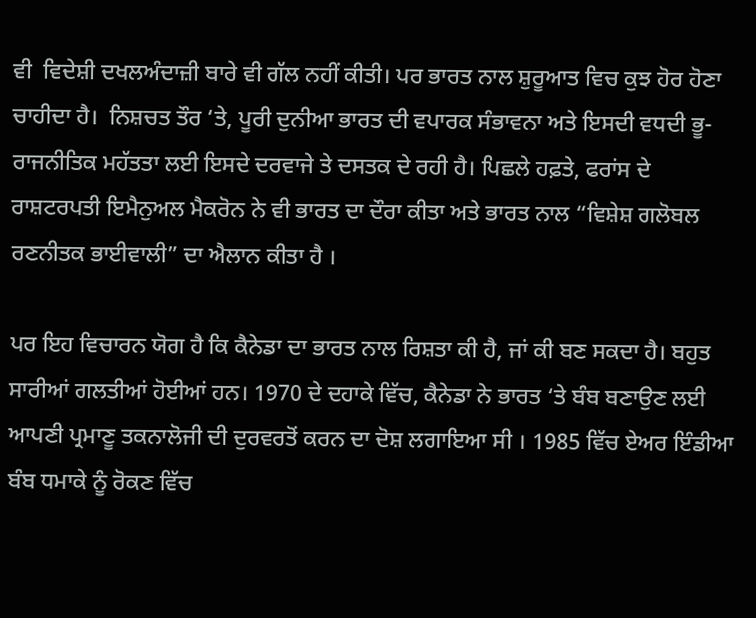ਵੀ  ਵਿਦੇਸ਼ੀ ਦਖਲਅੰਦਾਜ਼ੀ ਬਾਰੇ ਵੀ ਗੱਲ ਨਹੀਂ ਕੀਤੀ। ਪਰ ਭਾਰਤ ਨਾਲ ਸ਼ੁਰੂਆਤ ਵਿਚ ਕੁਝ ਹੋਰ ਹੋਣਾ ਚਾਹੀਦਾ ਹੈ।  ਨਿਸ਼ਚਤ ਤੌਰ ‘ਤੇ, ਪੂਰੀ ਦੁਨੀਆ ਭਾਰਤ ਦੀ ਵਪਾਰਕ ਸੰਭਾਵਨਾ ਅਤੇ ਇਸਦੀ ਵਧਦੀ ਭੂ-ਰਾਜਨੀਤਿਕ ਮਹੱਤਤਾ ਲਈ ਇਸਦੇ ਦਰਵਾਜੇ ਤੇ ਦਸਤਕ ਦੇ ਰਹੀ ਹੈ। ਪਿਛਲੇ ਹਫ਼ਤੇ, ਫਰਾਂਸ ਦੇ ਰਾਸ਼ਟਰਪਤੀ ਇਮੈਨੁਅਲ ਮੈਕਰੋਨ ਨੇ ਵੀ ਭਾਰਤ ਦਾ ਦੌਰਾ ਕੀਤਾ ਅਤੇ ਭਾਰਤ ਨਾਲ “ਵਿਸ਼ੇਸ਼ ਗਲੋਬਲ ਰਣਨੀਤਕ ਭਾਈਵਾਲੀ” ਦਾ ਐਲਾਨ ਕੀਤਾ ਹੈ ।

ਪਰ ਇਹ ਵਿਚਾਰਨ ਯੋਗ ਹੈ ਕਿ ਕੈਨੇਡਾ ਦਾ ਭਾਰਤ ਨਾਲ ਰਿਸ਼ਤਾ ਕੀ ਹੈ, ਜਾਂ ਕੀ ਬਣ ਸਕਦਾ ਹੈ। ਬਹੁਤ ਸਾਰੀਆਂ ਗਲਤੀਆਂ ਹੋਈਆਂ ਹਨ। 1970 ਦੇ ਦਹਾਕੇ ਵਿੱਚ, ਕੈਨੇਡਾ ਨੇ ਭਾਰਤ ‘ਤੇ ਬੰਬ ਬਣਾਉਣ ਲਈ ਆਪਣੀ ਪ੍ਰਮਾਣੂ ਤਕਨਾਲੋਜੀ ਦੀ ਦੁਰਵਰਤੋਂ ਕਰਨ ਦਾ ਦੋਸ਼ ਲਗਾਇਆ ਸੀ । 1985 ਵਿੱਚ ਏਅਰ ਇੰਡੀਆ ਬੰਬ ਧਮਾਕੇ ਨੂੰ ਰੋਕਣ ਵਿੱਚ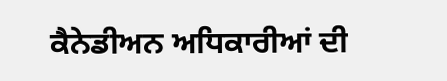ਕੈਨੇਡੀਅਨ ਅਧਿਕਾਰੀਆਂ ਦੀ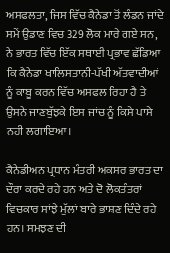ਅਸਫਲਤਾ, ਜਿਸ ਵਿੱਚ ਕੈਨੇਡਾ ਤੋਂ ਲੰਡਨ ਜਾਂਦੇ ਸਮੇਂ ਉਡਾਣ ਵਿਚ 329 ਲੋਕ ਮਾਰੇ ਗਏ ਸਨ, ਨੇ ਭਾਰਤ ਵਿੱਚ ਇੱਕ ਸਥਾਈ ਪ੍ਰਭਾਵ ਛੱਡਿਆ ਕਿ ਕੈਨੇਡਾ ਖਾਲਿਸਤਾਨੀ-ਪੱਖੀ ਅੱਤਵਾਦੀਆਂ ਨੂੰ ਕਾਬੂ ਕਰਨ ਵਿੱਚ ਅਸਫਲ ਰਿਹਾ ਹੈ ਤੇ ਉਸਨੇ ਜਾਣਬੁੱਝਕੇ ਇਸ ਜਾਂਚ ਨੂੰ ਕਿਸੇ ਪਾਸੇ ਨਹੀ ਲਗਾਇਆ।

ਕੈਨੇਡੀਅਨ ਪ੍ਰਧਾਨ ਮੰਤਰੀ ਅਕਸਰ ਭਾਰਤ ਦਾ ਦੌਰਾ ਕਰਦੇ ਰਹੇ ਹਨ ਅਤੇ ਦੋ ਲੋਕਤੰਤਰਾਂ ਵਿਚਕਾਰ ਸਾਂਝੇ ਮੁੱਲਾਂ ਬਾਰੇ ਭਾਸ਼ਣ ਦਿੰਦੇ ਰਹੇ ਹਨ। ਸਮਝਣ ਦੀ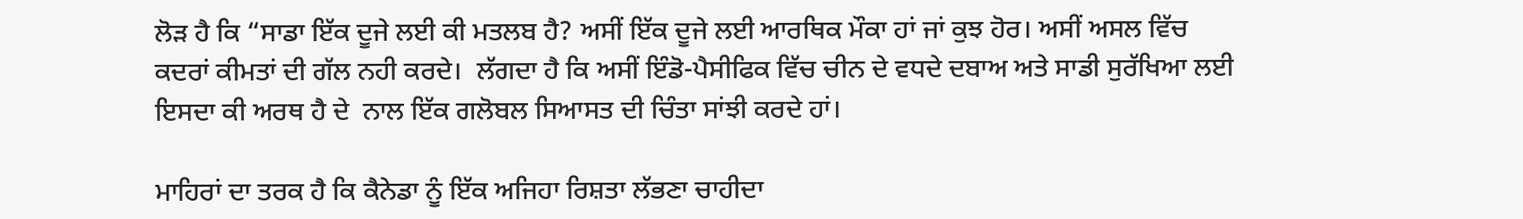ਲੋੜ ਹੈ ਕਿ “ਸਾਡਾ ਇੱਕ ਦੂਜੇ ਲਈ ਕੀ ਮਤਲਬ ਹੈ? ਅਸੀਂ ਇੱਕ ਦੂਜੇ ਲਈ ਆਰਥਿਕ ਮੌਕਾ ਹਾਂ ਜਾਂ ਕੁਝ ਹੋਰ। ਅਸੀਂ ਅਸਲ ਵਿੱਚ ਕਦਰਾਂ ਕੀਮਤਾਂ ਦੀ ਗੱਲ ਨਹੀ ਕਰਦੇ।  ਲੱਗਦਾ ਹੈ ਕਿ ਅਸੀਂ ਇੰਡੋ-ਪੈਸੀਫਿਕ ਵਿੱਚ ਚੀਨ ਦੇ ਵਧਦੇ ਦਬਾਅ ਅਤੇ ਸਾਡੀ ਸੁਰੱਖਿਆ ਲਈ ਇਸਦਾ ਕੀ ਅਰਥ ਹੈ ਦੇ  ਨਾਲ ਇੱਕ ਗਲੋਬਲ ਸਿਆਸਤ ਦੀ ਚਿੰਤਾ ਸਾਂਝੀ ਕਰਦੇ ਹਾਂ।

ਮਾਹਿਰਾਂ ਦਾ ਤਰਕ ਹੈ ਕਿ ਕੈਨੇਡਾ ਨੂੰ ਇੱਕ ਅਜਿਹਾ ਰਿਸ਼ਤਾ ਲੱਭਣਾ ਚਾਹੀਦਾ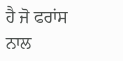ਹੈ ਜੋ ਫਰਾਂਸ ਨਾਲ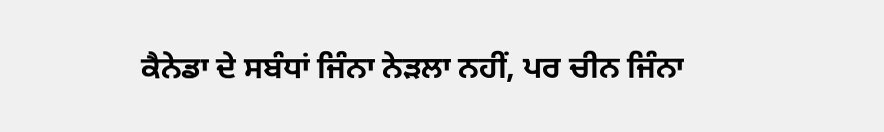ਕੈਨੇਡਾ ਦੇ ਸਬੰਧਾਂ ਜਿੰਨਾ ਨੇੜਲਾ ਨਹੀਂ, ਪਰ ਚੀਨ ਜਿੰਨਾ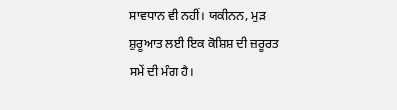ਸਾਵਧਾਨ ਵੀ ਨਹੀਂ। ਯਕੀਨਨ, ਮੁੜ ਸ਼ੁਰੂਆਤ ਲਈ ਇਕ ਕੋਸ਼ਿਸ਼ ਦੀ ਜ਼ਰੂਰਤ ਸਮੇਂ ਦੀ ਮੰਗ ਹੈ।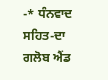-* ਧੰਨਵਾਦ ਸਹਿਤ-ਦਾ ਗਲੋਬ ਐਂਡ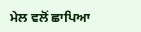ਮੇਲ ਵਲੋਂ ਛਾਪਿਆ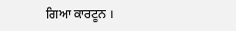ਗਿਆ ਕਾਰਟੂਨ ।